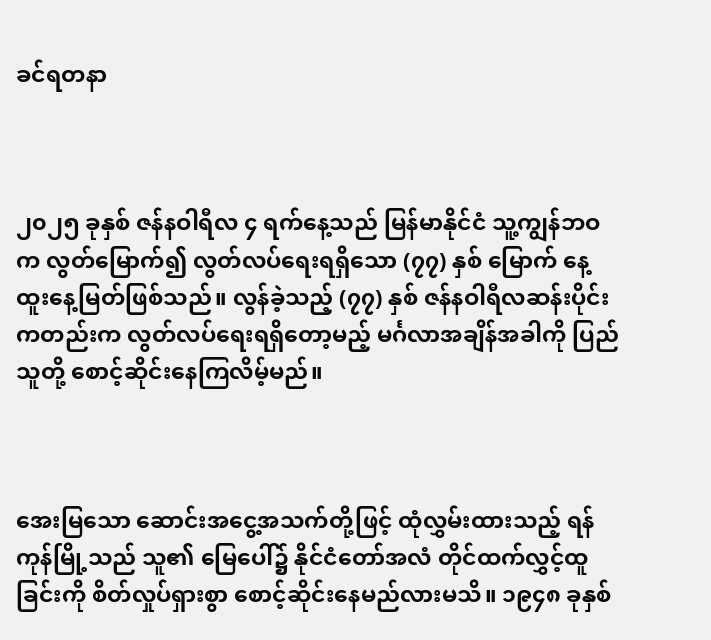ခင်ရတနာ



၂၀၂၅ ခုနှစ် ဇန်နဝါရီလ ၄ ရက်နေ့သည် မြန်မာနိုင်ငံ သူ့ကျွန်ဘဝက လွတ်မြောက်၍ လွတ်လပ်ရေးရရှိသော (၇၇) နှစ် မြောက် နေ့ထူးနေ့မြတ်ဖြစ်သည်။ လွန်ခဲ့သည့် (၇၇) နှစ် ဇန်နဝါရီလဆန်းပိုင်းကတည်းက လွတ်လပ်ရေးရရှိတော့မည့် မင်္ဂလာအချိန်အခါကို ပြည်သူတို့ စောင့်ဆိုင်းနေကြလိမ့်မည်။



အေးမြသော ဆောင်းအငွေ့အသက်တို့ဖြင့် ထုံလွှမ်းထားသည့် ရန်ကုန်မြို့သည် သူ၏ မြေပေါ်၌ နိုင်ငံတော်အလံ တိုင်ထက်လွှင့်ထူခြင်းကို စိတ်လှုပ်ရှားစွာ စောင့်ဆိုင်းနေမည်လားမသိ။ ၁၉၄၈ ခုနှစ်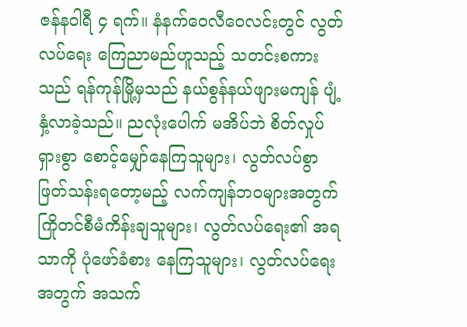ဇန်နဝါရီ ၄ ရက်။ နံနက်ဝေလီဝေလင်းတွင် လွတ်လပ်ရေး ကြေညာမည်ဟူသည့် သတင်းစကားသည် ရန်ကုန်မြို့မှသည် နယ်စွန်နယ်ဖျားမကျန် ပျံ့နှံ့လာခဲ့သည်။ ညလုံးပေါက် မအိပ်ဘဲ စိတ်လှုပ်ရှားစွာ စောင့်မျှော်နေကြသူများ၊ လွတ်လပ်စွာ ဖြတ်သန်းရတော့မည့် လက်ကျန်ဘဝများအတွက် ကြိုတင်စီမံကိန်းချသူများ၊ လွတ်လပ်ရေး၏ အရသာကို ပုံဖော်ခံစား နေကြသူများ၊ လွတ်လပ်ရေးအတွက် အသက်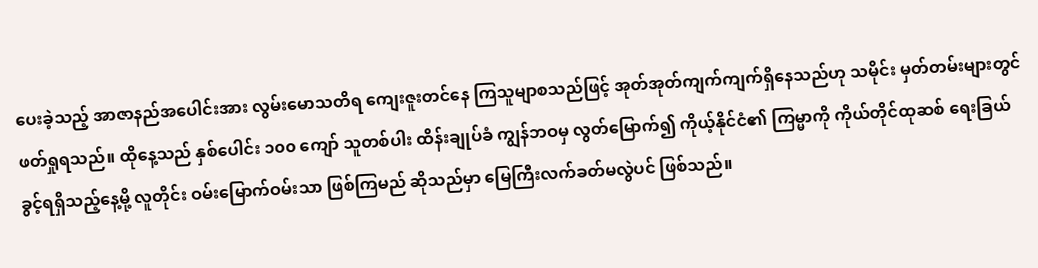ပေးခဲ့သည့် အာဇာနည်အပေါင်းအား လွမ်းမောသတိရ ကျေးဇူးတင်နေ ကြသူမျာစသည်ဖြင့် အုတ်အုတ်ကျက်ကျက်ရှိနေသည်ဟု သမိုင်း မှတ်တမ်းများတွင် ဖတ်ရှုရသည်။ ထိုနေ့သည် နှစ်ပေါင်း ၁၀၀ ကျော် သူတစ်ပါး ထိန်းချုပ်ခံ ကျွန်ဘဝမှ လွတ်မြောက်၍ ကိုယ့်နိုင်ငံ၏ ကြမ္မာကို ကိုယ်တိုင်ထုဆစ် ရေးခြယ်ခွင့်ရရှိသည့်နေ့မို့ လူတိုင်း ဝမ်းမြောက်ဝမ်းသာ ဖြစ်ကြမည် ဆိုသည်မှာ မြေကြီးလက်ခတ်မလွဲပင် ဖြစ်သည်။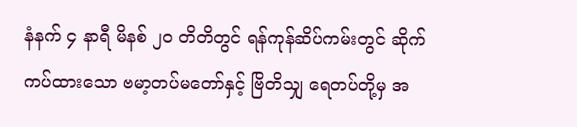နံနက် ၄ နာရီ မိနစ် ၂၀ တိတိတွင် ရန်ကုန်ဆိပ်ကမ်းတွင် ဆိုက်ကပ်ထားသော ဗမာ့တပ်မတော်နှင့် ဗြိတိသျှ ရေတပ်တို့မှ အ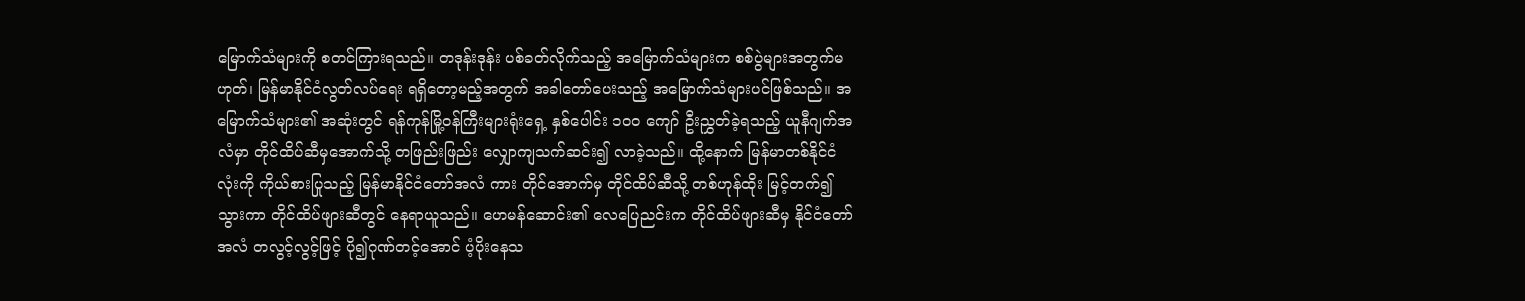မြောက်သံများကို စတင်ကြားရသည်။ တဒုန်းဒုန်း ပစ်ခတ်လိုက်သည့် အမြောက်သံများက စစ်ပွဲများအတွက်မဟုတ်၊ မြန်မာနိုင်ငံလွတ်လပ်ရေး ရရှိတော့မည့်အတွက် အခါတော်ပေးသည့် အမြောက်သံများပင်ဖြစ်သည်။ အမြောက်သံများ၏ အဆုံးတွင် ရန်ကုန်မြို့ဝန်ကြီးများရုံးရှေ့ နှစ်ပေါင်း ၁၀၀ ကျော် ဦးညွှတ်ခဲ့ရသည့် ယူနီဂျက်အလံမှာ တိုင်ထိပ်ဆီမှအောက်သို့ တဖြည်းဖြည်း လျှောကျသက်ဆင်း၍ လာခဲ့သည်။ ထို့နောက် မြန်မာတစ်နိုင်ငံလုံးကို ကိုယ်စားပြုသည့် မြန်မာနိုင်ငံတော်အလံ ကား တိုင်အောက်မှ တိုင်ထိပ်ဆီသို့ တစ်ဟုန်ထိုး မြင့်တက်၍သွားကာ တိုင်ထိပ်ဖျားဆီတွင် နေရာယူသည်။ ဟေမန်ဆောင်း၏ လေပြေညင်းက တိုင်ထိပ်ဖျားဆီမှ နိုင်ငံတော်အလံ တလွင့်လွင့်ဖြင့် ပို၍ဂုဏ်တင့်အောင် ပံ့ပိုးနေသ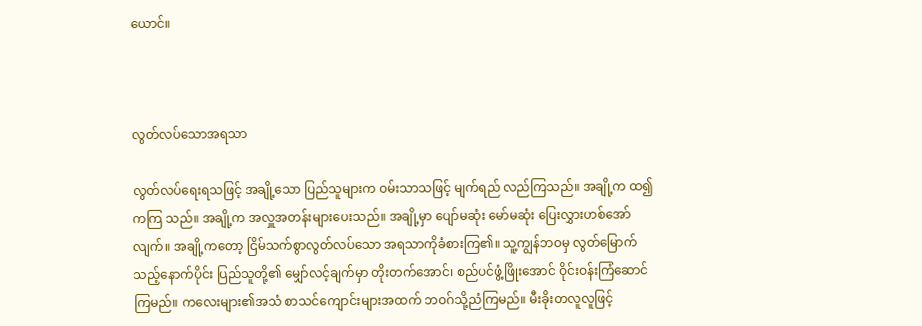ယောင်။



လွတ်လပ်သောအရသာ

လွတ်လပ်ရေးရသဖြင့် အချို့သော ပြည်သူများက ဝမ်းသာသဖြင့် မျက်ရည် လည်ကြသည်။ အချို့က ထ၍ကကြ သည်။ အချို့က အလှူအတန်းများပေးသည်။ အချို့မှာ ပျော်မဆုံး မော်မဆုံး ပြေးလွှားဟစ်အော်လျက်။ အချို့ကတော့ ငြိမ်သက်စွာလွတ်လပ်သော အရသာကိုခံစားကြ၏။ သူ့ကျွန်ဘဝမှ လွတ်မြောက်သည့်နောက်ပိုင်း ပြည်သူတို့၏ မျှော်လင့်ချက်မှာ တိုးတက်အောင်၊ စည်ပင်ဖွံ့ဖြိုးအောင် ဝိုင်းဝန်းကြံဆောင်ကြမည်။ ကလေးများ၏အသံ စာသင်ကျောင်းများအထက် ဘဝဂ်သို့ညံကြမည်။ မီးခိုးတလူလူဖြင့်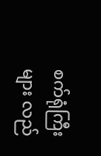စက်ရုံကြီးများ လည်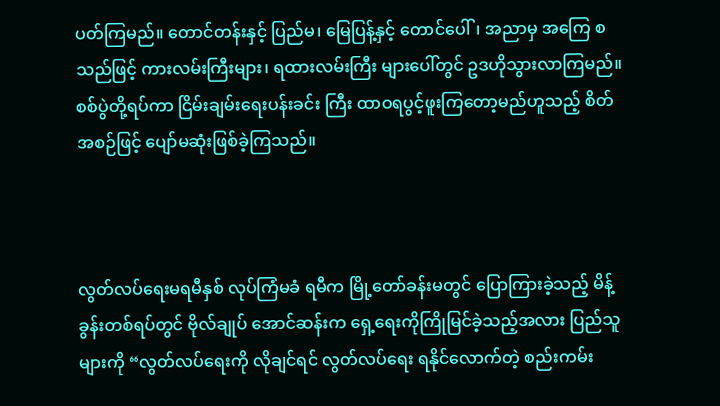ပတ်ကြမည်။ တောင်တန်းနှင့် ပြည်မ၊ မြေပြန့်နှင့် တောင်ပေါ်၊ အညာမှ အကြေ စသည်ဖြင့် ကားလမ်းကြီးများ၊ ရထားလမ်းကြီး များပေါ်တွင် ဥဒဟိုသွားလာကြမည်။ စစ်ပွဲတို့ရပ်ကာ ငြိမ်းချမ်းရေးပန်းခင်း ကြီး ထာဝရပွင့်ဖူးကြတော့မည်ဟူသည့် စိတ်အစဉ်ဖြင့် ပျော်မဆုံးဖြစ်ခဲ့ကြသည်။



လွတ်လပ်ရေးမရမီနှစ် လုပ်ကြံမခံ ရမီက မြို့တော်ခန်းမတွင် ပြောကြားခဲ့သည့် မိန့်ခွန်းတစ်ရပ်တွင် ဗိုလ်ချုပ် အောင်ဆန်းက ရှေ့ရေးကိုကြိုမြင်ခဲ့သည့်အလား ပြည်သူများကို “လွတ်လပ်ရေးကို လိုချင်ရင် လွတ်လပ်ရေး ရနိုင်လောက်တဲ့ စည်းကမ်း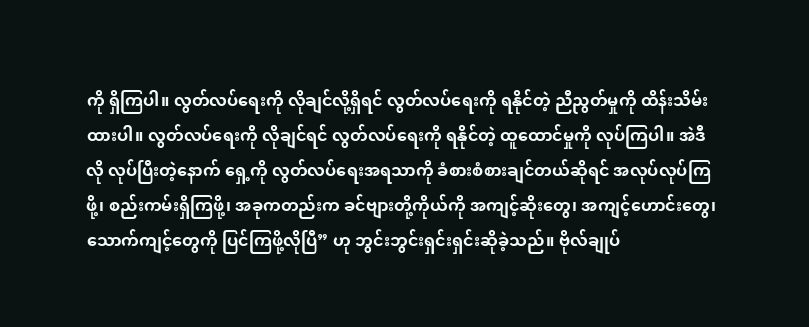ကို ရှိကြပါ။ လွတ်လပ်ရေးကို လိုချင်လို့ရှိရင် လွတ်လပ်ရေးကို ရနိုင်တဲ့ ညီညွတ်မှုကို ထိန်းသိမ်းထားပါ။ လွတ်လပ်ရေးကို လိုချင်ရင် လွတ်လပ်ရေးကို ရနိုင်တဲ့ ထူထောင်မှုကို လုပ်ကြပါ။ အဲဒီလို လုပ်ပြီးတဲ့နောက် ရှေ့ကို လွတ်လပ်ရေးအရသာကို ခံစားစံစားချင်တယ်ဆိုရင် အလုပ်လုပ်ကြဖို့၊ စည်းကမ်းရှိကြဖို့၊ အခုကတည်းက ခင်ဗျားတို့ကိုယ်ကို အကျင့်ဆိုးတွေ၊ အကျင့်ဟောင်းတွေ၊ သောက်ကျင့်တွေကို ပြင်ကြဖို့လိုပြီ” ဟု ဘွင်းဘွင်းရှင်းရှင်းဆိုခဲ့သည်။ ဗိုလ်ချုပ်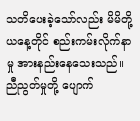သတိပေးခဲ့သော်လည်း မိမိတို့ယနေ့တိုင် စည်းကမ်းလိုက်နာမှု အားနည်းနေသေးသည်။ ညီညွတ်မှုတို့ ပျောက်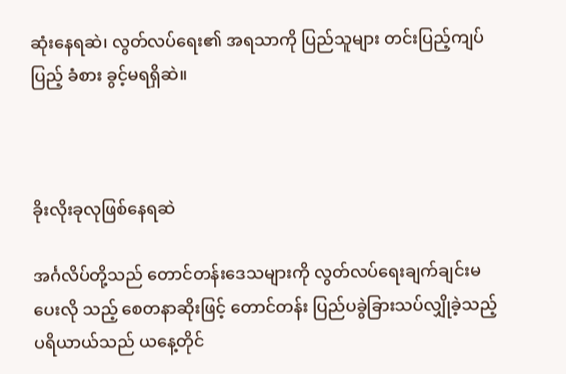ဆုံးနေရဆဲ၊ လွတ်လပ်ရေး၏ အရသာကို ပြည်သူများ တင်းပြည့်ကျပ်ပြည့် ခံစား ခွင့်မရရှိဆဲ။



ခိုးလိုးခုလုဖြစ်နေရဆဲ

အင်္ဂလိပ်တို့သည် တောင်တန်းဒေသများကို လွတ်လပ်ရေးချက်ချင်းမပေးလို သည့် စေတနာဆိုးဖြင့် တောင်တန်း ပြည်ပခွဲခြားသပ်လျှိုခဲ့သည့် ပရိယာယ်သည် ယနေ့တိုင်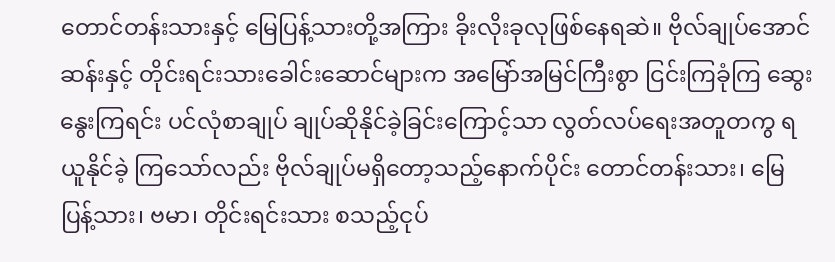တောင်တန်းသားနှင့် မြေပြန့်သားတို့အကြား ခိုးလိုးခုလုဖြစ်နေရဆဲ။ ဗိုလ်ချုပ်အောင်ဆန်းနှင့် တိုင်းရင်းသားခေါင်းဆောင်များက အမြော်အမြင်ကြီးစွာ ငြင်းကြခုံကြ ဆွေးနွေးကြရင်း ပင်လုံစာချုပ် ချုပ်ဆိုနိုင်ခဲ့ခြင်းကြောင့်သာ လွတ်လပ်ရေးအတူတကွ ရယူနိုင်ခဲ့ ကြသော်လည်း ဗိုလ်ချုပ်မရှိတော့သည့်နောက်ပိုင်း တောင်တန်းသား၊ မြေပြန့်သား၊ ဗမာ၊ တိုင်းရင်းသား စသည့်ငုပ်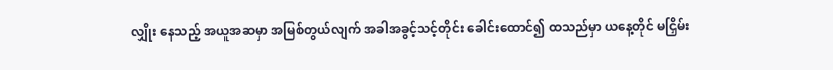လျှိုး နေသည့် အယူအဆမှာ အမြစ်တွယ်လျက် အခါအခွင့်သင့်တိုင်း ခေါင်းထောင်၍ ထသည်မှာ ယနေ့တိုင် မငြှိမ်း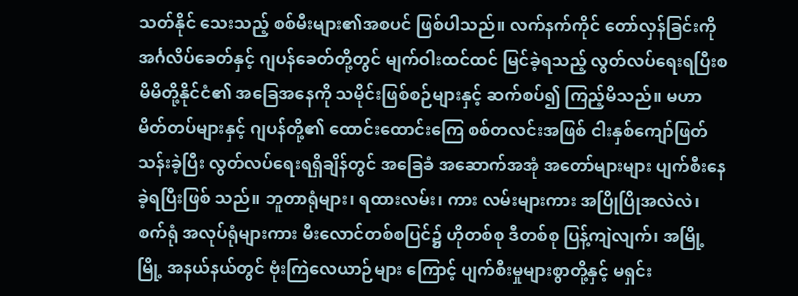သတ်နိုင် သေးသည့် စစ်မီးများ၏အစပင် ဖြစ်ပါသည်။ လက်နက်ကိုင် တော်လှန်ခြင်းကို အင်္ဂလိပ်ခေတ်နှင့် ဂျပန်ခေတ်တို့တွင် မျက်ဝါးထင်ထင် မြင်ခဲ့ရသည့် လွတ်လပ်ရေးရပြီးစ မိမိတို့နိုင်ငံ၏ အခြေအနေကို သမိုင်းဖြစ်စဉ်များနှင့် ဆက်စပ်၍ ကြည့်မိသည်။ မဟာမိတ်တပ်များနှင့် ဂျပန်တို့၏ ထောင်းထောင်းကြေ စစ်တလင်းအဖြစ် ငါးနှစ်ကျော်ဖြတ်သန်းခဲ့ပြီး လွတ်လပ်ရေးရရှိချိန်တွင် အခြေခံ အဆောက်အအုံ အတော်များများ ပျက်စီးနေခဲ့ရပြီးဖြစ် သည်။ ဘူတာရုံများ၊ ရထားလမ်း၊ ကား လမ်းများကား အပြိုပြိုအလဲလဲ၊ စက်ရုံ အလုပ်ရုံများကား မီးလောင်တစ်စပြင်၌ ဟိုတစ်စု ဒီတစ်စု ပြန့်ကျဲလျက်၊ အမြို့မြို့ အနယ်နယ်တွင် ဗုံးကြဲလေယာဉ်များ ကြောင့် ပျက်စီးမှုများစွာတို့နှင့် မရှင်း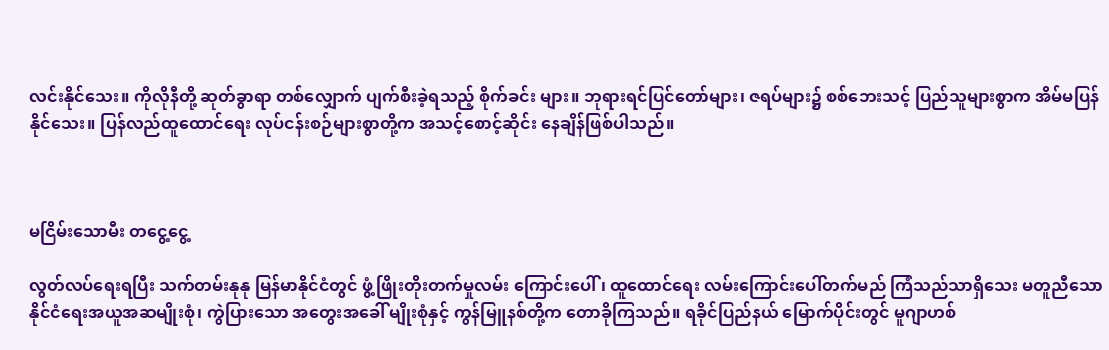လင်းနိုင်သေး။ ကိုလိုနီတို့ ဆုတ်ခွာရာ တစ်လျှောက် ပျက်စီးခဲ့ရသည့် စိုက်ခင်း များ။ ဘုရားရင်ပြင်တော်များ၊ ဇရပ်များ၌ စစ်ဘေးသင့် ပြည်သူများစွာက အိမ်မပြန် နိုင်သေး။ ပြန်လည်ထူထောင်ရေး လုပ်ငန်းစဉ်များစွာတို့က အသင့်စောင့်ဆိုင်း နေချိန်ဖြစ်ပါသည်။



မငြိမ်းသောမီး တငွေ့ငွေ့

လွတ်လပ်ရေးရပြီး သက်တမ်းနုနု မြန်မာနိုင်ငံတွင် ဖွံ့ဖြိုးတိုးတက်မှုလမ်း ကြောင်းပေါ်၊ ထူထောင်ရေး လမ်းကြောင်းပေါ်တက်မည် ကြံသည်သာရှိသေး မတူညီသော နိုင်ငံရေးအယူအဆမျိုးစုံ၊ ကွဲပြားသော အတွေးအခေါ် မျိုးစုံနှင့် ကွန်မြူနစ်တို့က တောခိုကြသည်။ ရခိုင်ပြည်နယ် မြောက်ပိုင်းတွင် မူဂျာဟစ်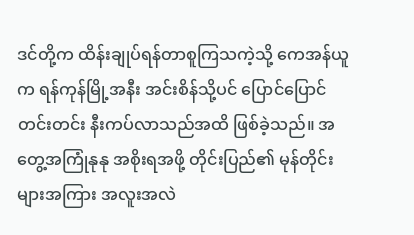ဒင်တို့က ထိန်းချုပ်ရန်တာစူကြသကဲ့သို့ ကေအန်ယူက ရန်ကုန်မြို့အနီး အင်းစိန်သို့ပင် ပြောင်ပြောင်တင်းတင်း နီးကပ်လာသည်အထိ ဖြစ်ခဲ့သည်။ အတွေ့အကြုံနုနု အစိုးရအဖို့ တိုင်းပြည်၏ မုန်တိုင်းများအကြား အလူးအလဲ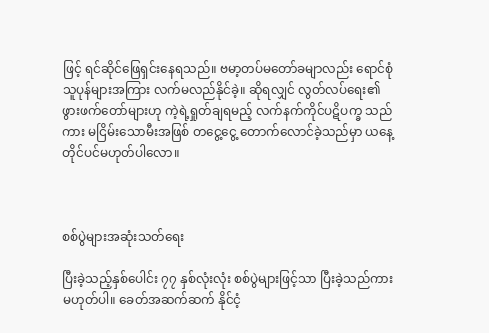ဖြင့် ရင်ဆိုင်ဖြေရှင်းနေရသည်။ ဗမာ့တပ်မတော်ခမျာလည်း ရောင်စုံသူပုန်များအကြား လက်မလည်နိုင်ခဲ့။ ဆိုရလျှင် လွတ်လပ်ရေး၏ ဖွားဖက်တော်များဟု ကဲ့ရဲ့ရှုတ်ချရမည့် လက်နက်ကိုင်ပဋိပက္ခ သည်ကား မငြိမ်းသောမီးအဖြစ် တငွေ့ငွေ့ တောက်လောင်ခဲ့သည်မှာ ယနေ့တိုင်ပင်မဟုတ်ပါလော။



စစ်ပွဲများအဆုံးသတ်ရေး

ပြီးခဲ့သည့်နှစ်ပေါင်း ၇၇ နှစ်လုံးလုံး စစ်ပွဲများဖြင့်သာ ပြီးခဲ့သည်ကား မဟုတ်ပါ။ ခေတ်အဆက်ဆက် နိုင်ငံ့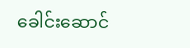ခေါင်းဆောင်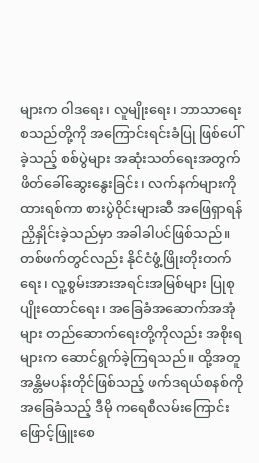များက ဝါဒရေး၊ လူမျိုးရေး၊ ဘာသာရေး စသည်တို့ကို အကြောင်းရင်းခံပြု ဖြစ်ပေါ်ခဲ့သည့် စစ်ပွဲများ အဆုံးသတ်ရေးအတွက် ဖိတ်ခေါ်ဆွေးနွေးခြင်း၊ လက်နက်များကို ထားရစ်ကာ စားပွဲဝိုင်းများဆီ အဖြေရှာရန် ညှိနှိုင်းခဲ့သည်မှာ အခါခါပင်ဖြစ်သည်။ တစ်ဖက်တွင်လည်း နိုင်ငံဖွံ့ဖြိုးတိုးတက်ရေး၊ လူ့စွမ်းအားအရင်းအမြစ်များ ပြုစုပျိုးထောင်ရေး၊ အခြေခံအဆောက်အအုံများ တည်ဆောက်ရေးတို့ကိုလည်း အစိုးရများက ဆောင်ရွက်ခဲ့ကြရသည်။ ထို့အတူ အန္တိမပန်းတိုင်ဖြစ်သည့် ဖက်ဒရယ်စနစ်ကို အခြေခံသည့် ဒီမို ကရေစီလမ်းကြောင်း ဖြောင့်ဖြူးစေ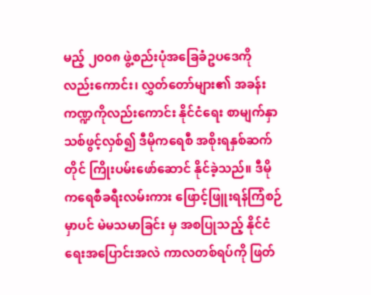မည့် ၂၀၀၈ ဖွဲ့စည်းပုံအခြေခံဥပဒေကို လည်းကောင်း၊ လွှတ်တော်များ၏ အခန်းကဏ္ဍကိုလည်းကောင်း နိုင်ငံရေး စာမျက်နှာသစ်ဖွင့်လှစ်၍ ဒီမိုကရေစီ အစိုးရနှစ်ဆက်တိုင် ကြိုးပမ်းဖော်ဆောင် နိုင်ခဲ့သည်။ ဒီမိုကရေစီခရီးလမ်းကား ဖြောင့်ဖြူးရန်ကြံစဉ်မှာပင် မဲမသမာခြင်း မှ အစပြုသည့် နိုင်ငံရေးအပြောင်းအလဲ ကာလတစ်ရပ်ကို ဖြတ်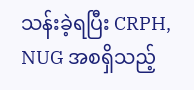သန်းခဲ့ရပြီး CRPH, NUG အစရှိသည့်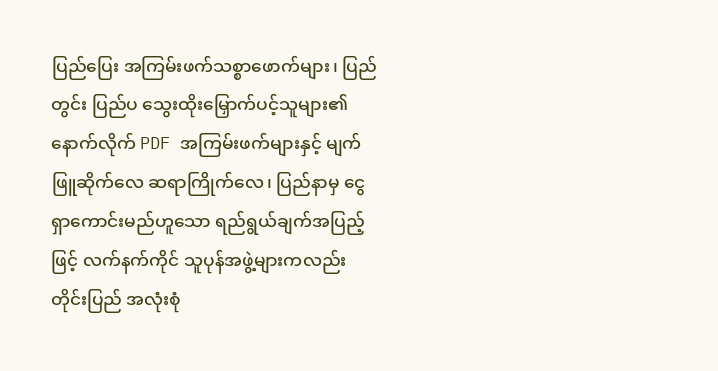ပြည်ပြေး အကြမ်းဖက်သစ္စာဖောက်များ၊ ပြည်တွင်း ပြည်ပ သွေးထိုးမြှောက်ပင့်သူများ၏ နောက်လိုက် PDF အကြမ်းဖက်များနှင့် မျက်ဖြူဆိုက်လေ ဆရာကြိုက်လေ၊ ပြည်နာမှ ငွေရှာကောင်းမည်ဟူသော ရည်ရွယ်ချက်အပြည့်ဖြင့် လက်နက်ကိုင် သူပုန်အဖွဲ့များကလည်း တိုင်းပြည် အလုံးစုံ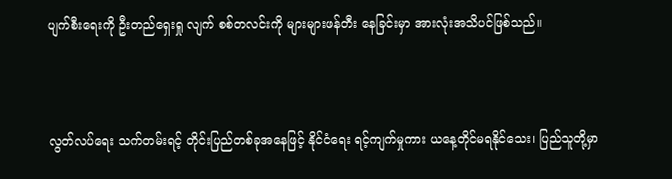ပျက်စီးရေးကို ဦးတည်ရှေးရှု လျက် စစ်တလင်းကို များများဖန်တီး နေခြင်းမှာ အားလုံးအသိပင်ဖြစ်သည်။



လွတ်လပ်ရေး သက်တမ်းရင့် တိုင်းပြည်တစ်ခုအနေဖြင့် နိုင်ငံရေး ရင့်ကျက်မှုကား ယနေ့တိုင်မရနိုင်သေး၊ ပြည်သူတို့မှာ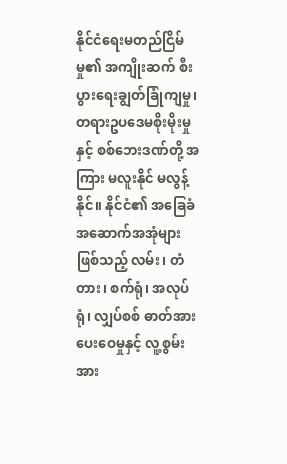နိုင်ငံရေးမတည်ငြိမ်မှု၏ အကျိုးဆက် စီးပွားရေးချွတ်ခြုံကျမှု၊ တရားဥပဒေမစိုးမိုးမှုနှင့် စစ်ဘေးဒဏ်တို့ အကြား မလူးနိုင် မလွန့်နိုင်။ နိုင်ငံ၏ အခြေခံအဆောက်အအုံများဖြစ်သည့် လမ်း၊ တံတား၊ စက်ရုံ၊ အလုပ်ရုံ၊ လျှပ်စစ် ဓာတ်အားပေးဝေမှုနှင့် လူ့စွမ်းအား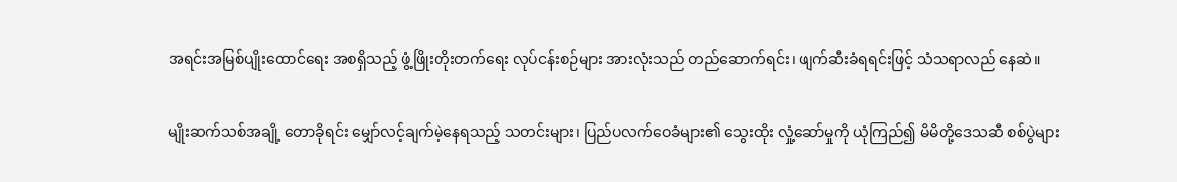အရင်းအမြစ်ပျိုးထောင်ရေး အစရှိသည့် ဖွံ့ဖြိုးတိုးတက်ရေး လုပ်ငန်းစဉ်များ အားလုံးသည် တည်ဆောက်ရင်း၊ ဖျက်ဆီးခံရရင်းဖြင့် သံသရာလည် နေဆဲ။

မျိုးဆက်သစ်အချို့ တောခိုရင်း မျှော်လင့်ချက်မဲ့နေရသည့် သတင်းများ၊ ပြည်ပလက်ဝေခံများ၏ သွေးထိုး လှုံ့ဆော်မှုကို ယုံကြည်၍ မိမိတို့ဒေသဆီ စစ်ပွဲများ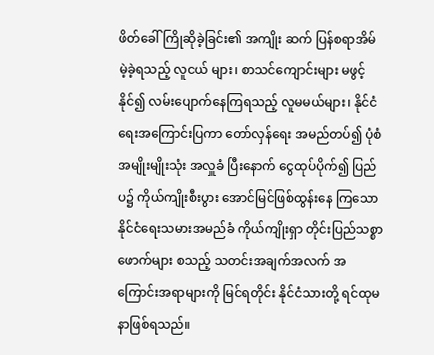ဖိတ်ခေါ်ကြိုဆိုခဲ့ခြင်း၏ အကျိုး ဆက် ပြန်စရာအိမ်မဲ့ခဲ့ရသည့် လူငယ် များ၊ စာသင်ကျောင်းများ မဖွင့်နိုင်၍ လမ်းပျောက်နေကြရသည့် လူမမယ်များ၊ နိုင်ငံရေးအကြောင်းပြကာ တော်လှန်ရေး အမည်တပ်၍ ပုံစံအမျိုးမျိုးသုံး အလှူခံ ပြီးနောက် ငွေထုပ်ပိုက်၍ ပြည်ပ၌ ကိုယ်ကျိုးစီးပွား အောင်မြင်ဖြစ်ထွန်းနေ ကြသော နိုင်ငံရေးသမားအမည်ခံ ကိုယ်ကျိုးရှာ တိုင်းပြည်သစ္စာဖောက်များ စသည့် သတင်းအချက်အလက် အကြောင်းအရာများကို မြင်ရတိုင်း နိုင်ငံသားတို့ ရင်ထုမနာဖြစ်ရသည်။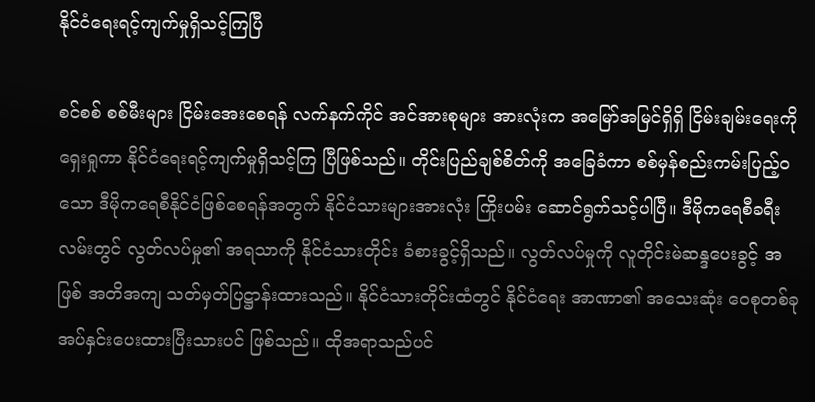နိုင်ငံရေးရင့်ကျက်မှုရှိသင့်ကြပြီ

စင်စစ် စစ်မီးများ ငြိမ်းအေးစေရန် လက်နက်ကိုင် အင်အားစုများ အားလုံးက အမြော်အမြင်ရှိရှိ ငြိမ်းချမ်းရေးကို ရှေးရှုကာ နိုင်ငံရေးရင့်ကျက်မှုရှိသင့်ကြ ပြီဖြစ်သည်။ တိုင်းပြည်ချစ်စိတ်ကို အခြေခံကာ စစ်မှန်စည်းကမ်းပြည့်ဝ သော ဒီမိုကရေစီနိုင်ငံဖြစ်စေရန်အတွက် နိုင်ငံသားများအားလုံး ကြိုးပမ်း ဆောင်ရွက်သင့်ပါပြီ။ ဒီမိုကရေစီခရီး လမ်းတွင် လွတ်လပ်မှု၏ အရသာကို နိုင်ငံသားတိုင်း ခံစားခွင့်ရှိသည်။ လွတ်လပ်မှုကို လူတိုင်းမဲဆန္ဒပေးခွင့် အဖြစ် အတိအကျ သတ်မှတ်ပြဋ္ဌာန်းထားသည်။ နိုင်ငံသားတိုင်းထံတွင် နိုင်ငံရေး အာဏာ၏ အသေးဆုံး ဝေစုတစ်ခု အပ်နှင်းပေးထားပြီးသားပင် ဖြစ်သည်။ ထိုအရာသည်ပင်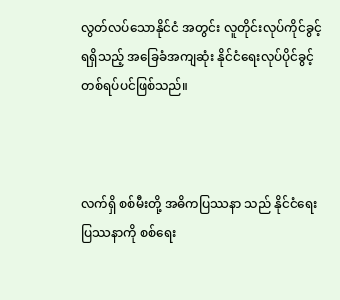လွတ်လပ်သောနိုင်ငံ အတွင်း လူတိုင်းလုပ်ကိုင်ခွင့်ရရှိသည့် အခြေခံအကျဆုံး နိုင်ငံရေးလုပ်ပိုင်ခွင့် တစ်ရပ်ပင်ဖြစ်သည်။



လက်ရှိ စစ်မီးတို့ အဓိကပြဿနာ သည် နိုင်ငံရေးပြဿနာကို စစ်ရေး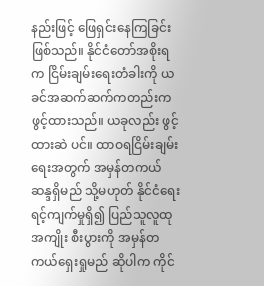နည်းဖြင့် ဖြေရှင်းနေကြခြင်းဖြစ်သည်။ နိုင်ငံတော်အစိုးရက ငြိမ်းချမ်းရေးတံခါးကို ယခင်အဆက်ဆက်ကတည်းက ဖွင့်ထားသည်။ ယခုလည်း ဖွင့်ထားဆဲ ပင်။ ထာဝရငြိမ်းချမ်းရေးအတွက် အမှန်တကယ်ဆန္ဒရှိမည် သို့မဟုတ် နိုင်ငံရေး ရင့်ကျက်မှုရှိ၍ ပြည်သူလူထု အကျိုး စီးပွားကို အမှန်တကယ်ရှေးရှုမည် ဆိုပါက ကိုင်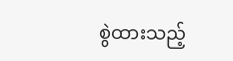စွဲထားသည့်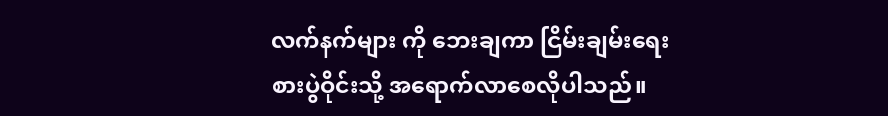လက်နက်များ ကို ဘေးချကာ ငြိမ်းချမ်းရေးစားပွဲဝိုင်းသို့ အရောက်လာစေလိုပါသည်။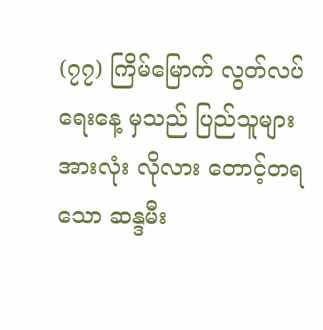(၇၇) ကြိမ်မြောက် လွတ်လပ်ရေးနေ့ မှသည် ပြည်သူများအားလုံး လိုလား တောင့်တရသော ဆန္ဒမီး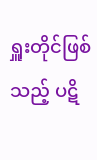ရှူးတိုင်ဖြစ် သည့် ပဋိ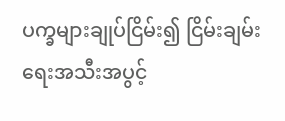ပက္ခများချုပ်ငြိမ်း၍ ငြိမ်းချမ်း ရေးအသီးအပွင့်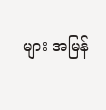များ အမြန်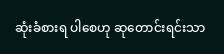ဆုံးခံစားရ ပါစေဟု ဆုတောင်းရင်းသာ